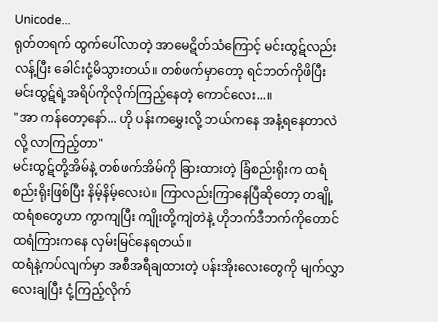Unicode...
ရုတ်တရက် ထွက်ပေါ်လာတဲ့ အာမေဋိတ်သံကြောင့် မင်းထွဋ်လည်းလန့်ပြီး ခေါင်းငုံ့မိသွားတယ်။ တစ်ဖက်မှာတော့ ရင်ဘတ်ကိုဖိပြီး မင်းထွဋ်ရဲ့အရိပ်ကိုလိုက်ကြည့်နေတဲ့ ကောင်လေး...။
"အာ ကန်တော့နော်... ဟို ပန်းကမွှေးလို့ ဘယ်ကနေ အနံ့ရနေတာလဲလို့ လာကြည့်တာ"
မင်းထွဋ်တို့အိမ်နဲ့ တစ်ဖက်အိမ်ကို ခြားထားတဲ့ ခြံစည်းရိုးက ထရံစည်းရိုးဖြစ်ပြီး နိမ့်နိမ့်လေးပဲ။ ကြာလည်းကြာနေပြီဆိုတော့ တချို့ထရံစတွေဟာ ကွာကျပြီး ကျိုးတို့ကျဲတဲနဲ့ ဟိုဘက်ဒီဘက်ကိုတောင် ထရံကြားကနေ လှမ်းမြင်နေရတယ်။
ထရံနဲ့ကပ်လျက်မှာ အစီအရီချထားတဲ့ ပန်းအိုးလေးတွေကို မျက်လွှာလေးချပြီး ငုံ့ကြည့်လိုက်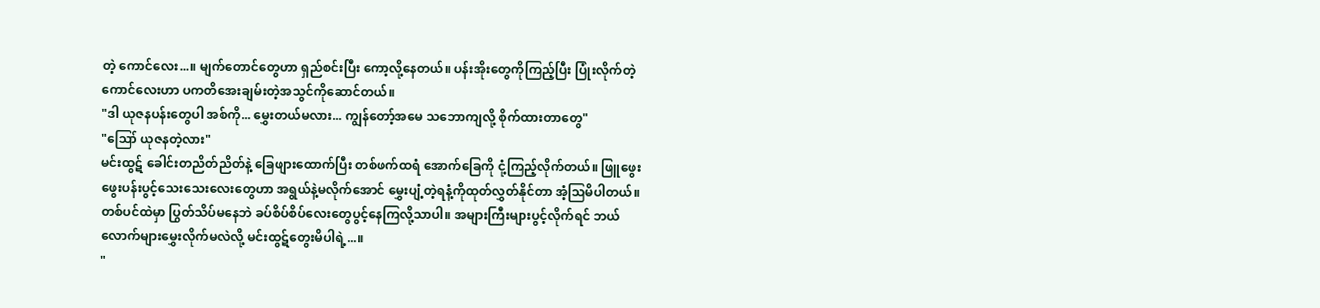တဲ့ ကောင်လေး...။ မျက်တောင်တွေဟာ ရှည်စင်းပြီး ကော့လို့နေတယ်။ ပန်းအိုးတွေကိုကြည့်ပြီး ပြုံးလိုက်တဲ့ကောင်လေးဟာ ပကတိအေးချမ်းတဲ့အသွင်ကိုဆောင်တယ်။
"ဒါ ယုဇနပန်းတွေပါ အစ်ကို... မွှေးတယ်မလား... ကျွန်တော့်အမေ သဘောကျလို့ စိုက်ထားတာတွေ"
"ဪ ယုဇနတဲ့လား"
မင်းထွဋ် ခေါင်းတညိတ်ညိတ်နဲ့ ခြေဖျားထောက်ပြီး တစ်ဖက်ထရံ အောက်ခြေကို ငုံ့ကြည့်လိုက်တယ်။ ဖြူဖွေးဖွေးပန်းပွင့်သေးသေးလေးတွေဟာ အရွယ်နဲ့မလိုက်အောင် မွှေးပျံ့တဲ့ရနံ့ကိုထုတ်လွှတ်နိုင်တာ အံ့ဩမိပါတယ်။ တစ်ပင်ထဲမှာ ပြွတ်သိပ်မနေဘဲ ခပ်စိပ်စိပ်လေးတွေပွင့်နေကြလို့သာပါ။ အများကြီးများပွင့်လိုက်ရင် ဘယ်လောက်များမွှေးလိုက်မလဲလို့ မင်းထွဋ်တွေးမိပါရဲ့...။
"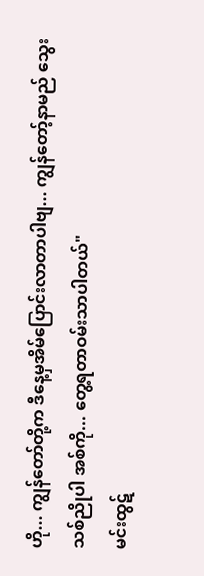ဟို... ကျွန်တော်တို့က ဒီနေ့မှအိမ်ပြောင်းလာတာပါဗျ... ကျွန်တော့်နာမည် သွေးသစ်ညိုပါ အစ်ကို... တွေ့ရတာဝမ်းသာပါတယ်"
မင်းထွဋ်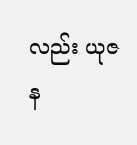လည်း ယုဇန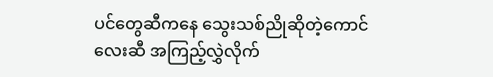ပင်တွေဆီကနေ သွေးသစ်ညိုဆိုတဲ့ကောင်လေးဆီ အကြည့်လွှဲလိုက်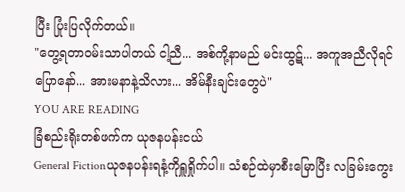ပြီး ပြုံးပြလိုက်တယ်။
"တွေ့ရတာဝမ်းသာပါတယ် ငါ့ညီ... အစ်ကို့နာမည် မင်းထွဋ်... အကူအညီလိုရင်ပြောနော်... အားမနာနဲ့သိလား... အိမ်နီးချင်းတွေပဲ"
YOU ARE READING
ခြံစည်းရိုးတစ်ဖက်က ယုဇနပန်းငယ်
General Fictionယုဇနပန်းရနံ့ကိုရှူရှိုက်ပါ။ သံစဉ်ထဲမှာစီးမြောပြီး လခြမ်းကွေး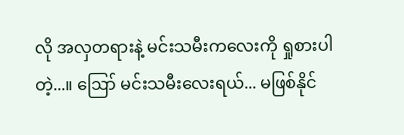လို အလှတရားနဲ့ မင်းသမီးကလေးကို ရှုစားပါတဲ့...။ ဪ မင်းသမီးလေးရယ်... မဖြစ်နိုင်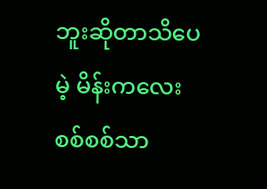ဘူးဆိုတာသိပေမဲ့ မိန်းကလေးစစ်စစ်သာ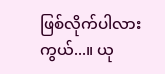ဖြစ်လိုက်ပါလားကွယ်...။ ယု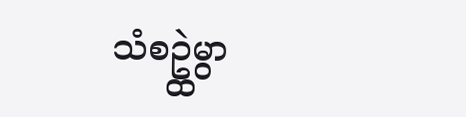သံစဥ္ထဲမွာ